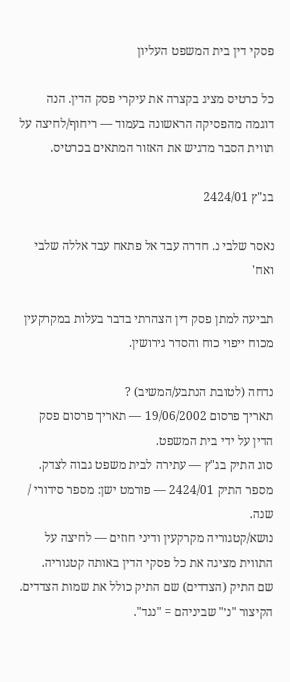פסקי דין בית המשפט העליון

כל כרטיס מציג בקצרה את עיקרי פסק הדין. הנה דוגמה מהפסיקה הראשונה בעמוד — ריחוף/לחיצה על תווית הסבר מדגיש את האזור המתאים בכרטיס.

בג"ץ 2424/01

נאסר שלבי נ. חדרה עבד אל פתאח עבד אללה שלבי ואח'

תביעה למתן פסק דין הצהרתי בדבר בעלות במקרקעין מכוח ייפוי כוח והסדר גירושין.

נדחה (לטובת הנתבע/המשיב) ?
תאריך פרסום 19/06/2002 — תאריך פרסום פסק הדין על ידי בית המשפט.
סוג התיק בג"ץ — עתירה לבית משפט גבוה לצדק.
מספר התיק 2424/01 — פורמט ישן: מספר סידורי / שנה.
נושא/קטגוריה מקרקעין ודיני חוזים — לחיצה על התווית מציגה את כל פסקי הדין באותה קטגוריה.
שם התיק (הצדדים) שם התיק כולל את שמות הצדדים. הקיצור "נ׳" שביניהם = "נגד".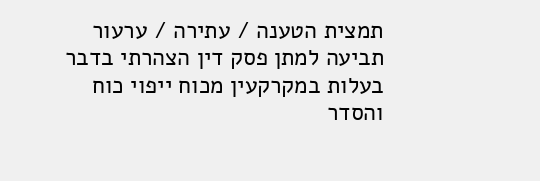תמצית הטענה / עתירה / ערעור תביעה למתן פסק דין הצהרתי בדבר בעלות במקרקעין מכוח ייפוי כוח והסדר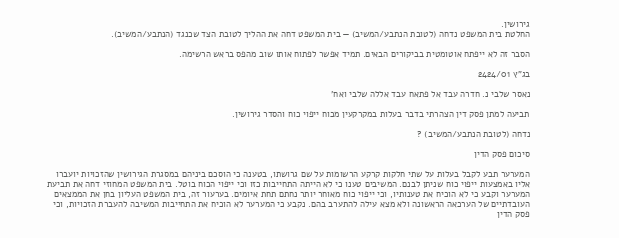גירושין.
החלטת בית המשפט נדחה (לטובת הנתבע/המשיב) — בית המשפט דחה את ההליך לטובת הצד שכנגד (הנתבע/המשיב).

הסבר זה לא ייפתח אוטומטית בביקורים הבאים. תמיד אפשר לפתוח אותו שוב מהפס בראש הרשימה.

בג"ץ 2424/01

נאסר שלבי נ. חדרה עבד אל פתאח עבד אללה שלבי ואח'

תביעה למתן פסק דין הצהרתי בדבר בעלות במקרקעין מכוח ייפוי כוח והסדר גירושין.

נדחה (לטובת הנתבע/המשיב) ?

סיכום פסק הדין

המערער תבע לקבל בעלות על שתי חלקות קרקע הרשומות על שם גרושתו, בטענה כי הוסכם ביניהם במסגרת הגירושין שהזכויות יועברו אליו באמצעות ייפוי כוח שניתן לבנם. המשיבים טענו כי לא הייתה התחייבות כזו וכי ייפוי הכוח בוטל. בית המשפט המחוזי דחה את תביעת המערער וקבע כי לא הוכיח את טענותיו, וכי ייפוי כוח מאוחר יותר נחתם תחת איומים. בערעור זה, בית המשפט העליון בחן את הממצאים העובדתיים של הערכאה הראשונה ולא מצא עילה להתערב בהם. נקבע כי המערער לא הוכיח את התחייבות המשיבה להעברת הזכויות, וכי פסק הדין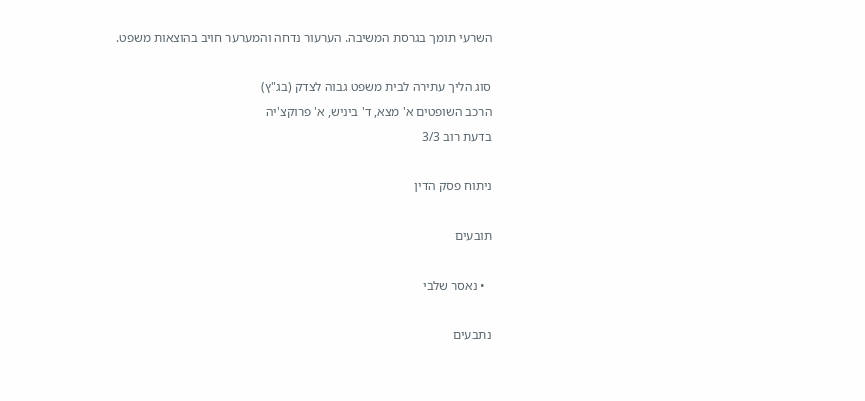השרעי תומך בגרסת המשיבה. הערעור נדחה והמערער חויב בהוצאות משפט.

סוג הליך עתירה לבית משפט גבוה לצדק (בג"ץ)
הרכב השופטים א' מצא, ד' ביניש, א' פרוקצ'יה
בדעת רוב 3/3

ניתוח פסק הדין

תובעים

  • נאסר שלבי

נתבעים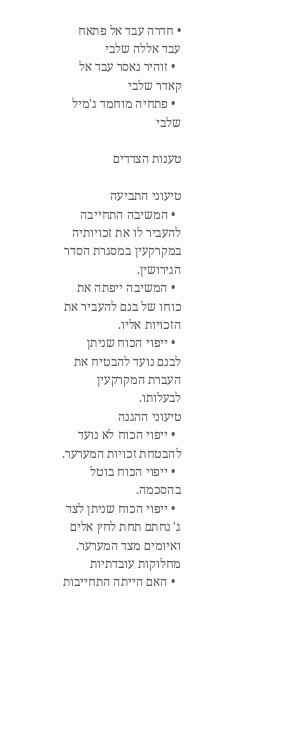• חדרה עבד אל פתאח עבד אללה שלבי
  • זוהיר נאסר עבד אל קאדר שלבי
  • פתחיה מוחמד ג'מיל שלבי

טענות הצדדים

טיעוני התביעה
  • המשיבה התחייבה להעביר לו את זכויותיה במקרקעין במסגרת הסדר הגירושין.
  • המשיבה ייפתה את כוחו של בנם להעביר את הזכויות אליו.
  • ייפוי הכוח שניתן לבנם נועד להבטיח את העברת המקרקעין לבעלותו.
טיעוני ההגנה
  • ייפוי הכוח לא נועד להבטחת זכויות המערער.
  • ייפוי הכוח בוטל בהסכמה.
  • ייפוי הכוח שניתן לצד ג' נחתם תחת לחץ אלים ואיומים מצד המערער.
מחלוקות עובדתיות
  • האם הייתה התחייבות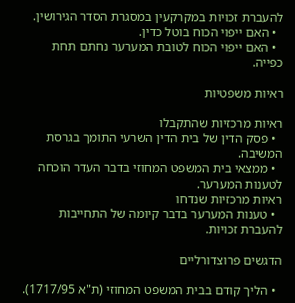להעברת זכויות במקרקעין במסגרת הסדר הגירושין.
  • האם ייפוי הכוח בוטל כדין.
  • האם ייפוי הכוח לטובת המערער נחתם תחת כפייה.

ראיות משפטיות

ראיות מרכזיות שהתקבלו
  • פסק הדין של בית הדין השרעי התומך בגרסת המשיבה.
  • ממצאי בית המשפט המחוזי בדבר העדר הוכחה לטענות המערער.
ראיות מרכזיות שנדחו
  • טענות המערער בדבר קיומה של התחייבות להעברת זכויות.

הדגשים פרוצדורליים

  • הליך קודם בבית המשפט המחוזי (ת"א 1717/95).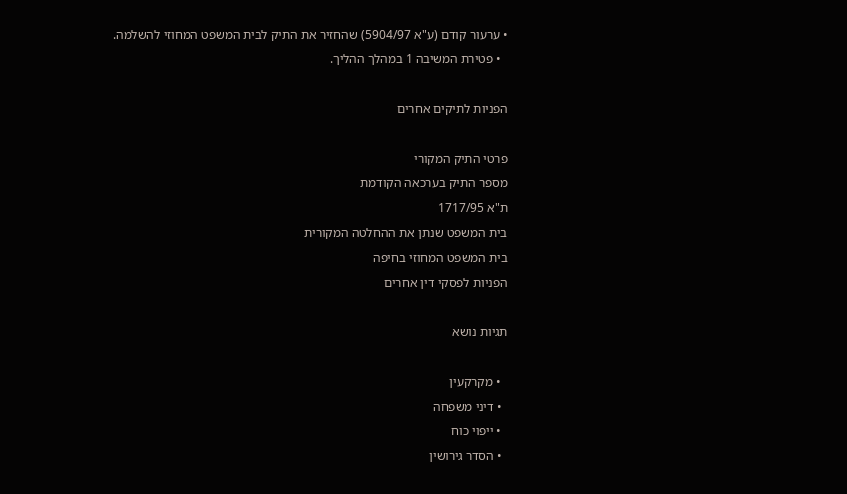• ערעור קודם (ע"א 5904/97) שהחזיר את התיק לבית המשפט המחוזי להשלמה.
  • פטירת המשיבה 1 במהלך ההליך.

הפניות לתיקים אחרים

פרטי התיק המקורי
מספר התיק בערכאה הקודמת
ת"א 1717/95
בית המשפט שנתן את ההחלטה המקורית
בית המשפט המחוזי בחיפה
הפניות לפסקי דין אחרים

תגיות נושא

  • מקרקעין
  • דיני משפחה
  • ייפוי כוח
  • הסדר גירושין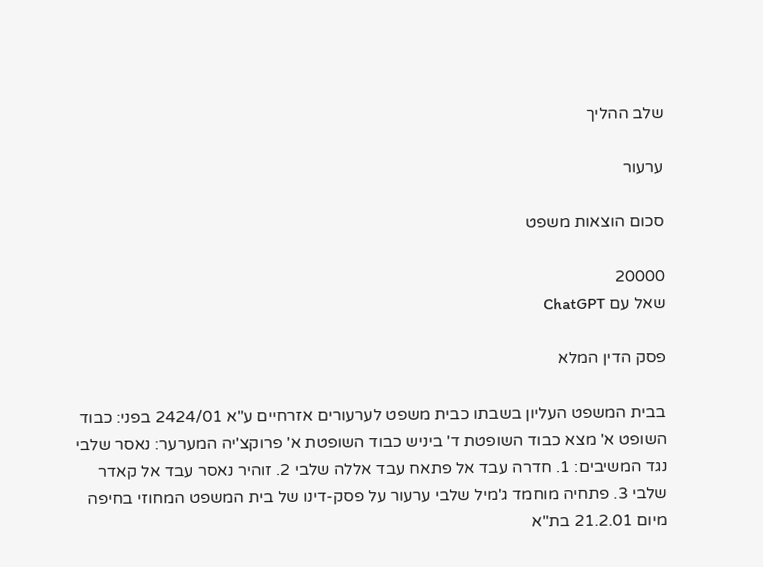שלב ההליך

ערעור

סכום הוצאות משפט

20000
שאל עם ChatGPT

פסק הדין המלא

בבית המשפט העליון בשבתו כבית משפט לערעורים אזרחיים ע"א 2424/01 בפני: כבוד השופט א' מצא כבוד השופטת ד' ביניש כבוד השופטת א' פרוקצ'יה המערער: נאסר שלבי נגד המשיבים: 1. חדרה עבד אל פתאח עבד אללה שלבי 2. זוהיר נאסר עבד אל קאדר שלבי 3. פתחיה מוחמד ג'מיל שלבי ערעור על פסק-דינו של בית המשפט המחוזי בחיפה מיום 21.2.01 בת"א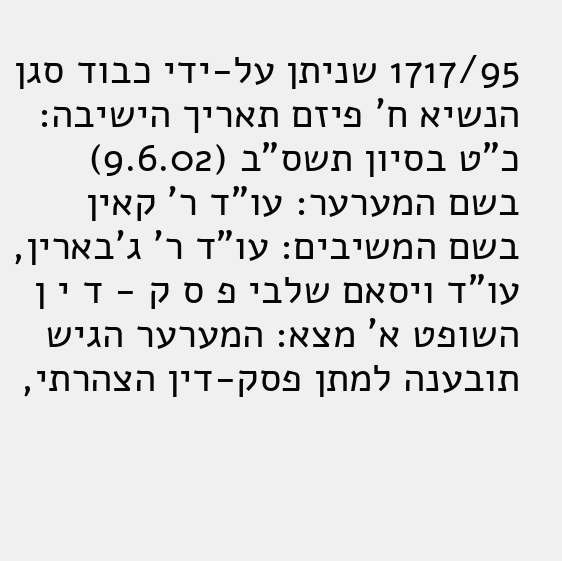1717/95 שניתן על-ידי כבוד סגן הנשיא ח' פיזם תאריך הישיבה: כ"ט בסיון תשס"ב (9.6.02) בשם המערער: עו"ד ר' קאין בשם המשיבים: עו"ד ר' ג'בארין, עו"ד ויסאם שלבי פ ס ק - ד י ן השופט א' מצא: המערער הגיש תובענה למתן פסק-דין הצהרתי,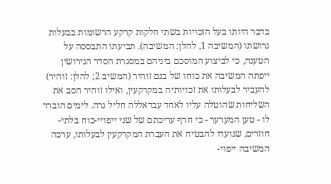בדבר היותו בעל הזכויות בשתי חלקות קרקע הרשומות בבעלות גרושתו (המשיבה 1, להלן: המשיבה). תביעתו התבססה על הטענה, כי לביצוע המוסכם ביניהם במסגרת הסדר הגירושין ייפתה המשיבה את כוחו של בנם זוהיר (המשיב 2; להלן: זוהיר) להעביר לבעלותו את זכויותיה במקרקעין, ואילו זוהיר הסב את השליחות שהוטלה עליו לאחד עבדאללה חליל גרה. לימים הוברר לו - טען המערער - כי חרף עריכתם של שני ייפויי-כוח בלתי-חוזרים, שנועדו להבטיח את העברת המקרקעין לבעלותו, ערכה המשיבה ייפוי-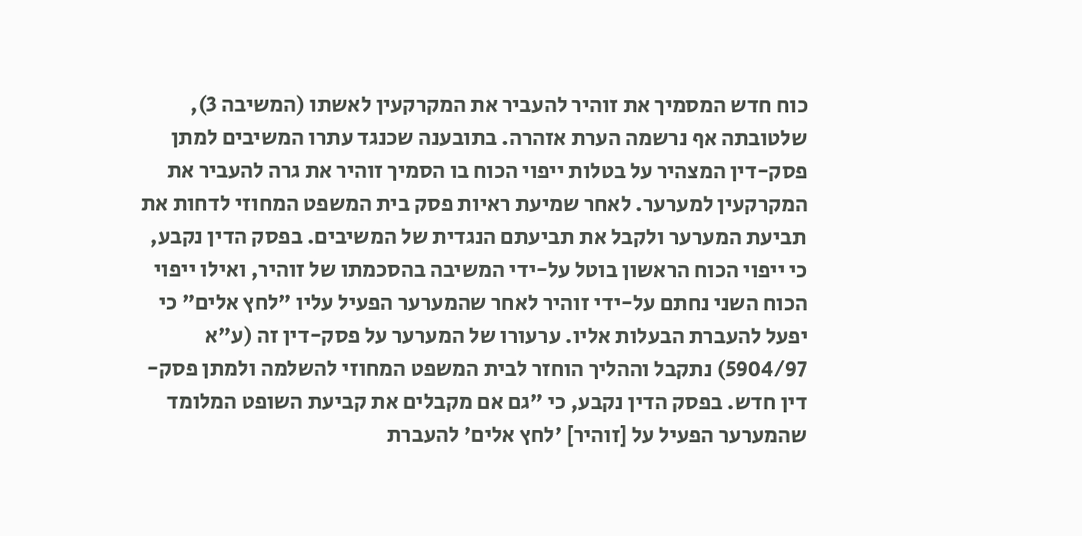כוח חדש המסמיך את זוהיר להעביר את המקרקעין לאשתו (המשיבה 3), שלטובתה אף נרשמה הערת אזהרה. בתובענה שכנגד עתרו המשיבים למתן פסק-דין המצהיר על בטלות ייפוי הכוח בו הסמיך זוהיר את גרה להעביר את המקרקעין למערער. לאחר שמיעת ראיות פסק בית המשפט המחוזי לדחות את תביעת המערער ולקבל את תביעתם הנגדית של המשיבים. בפסק הדין נקבע, כי ייפוי הכוח הראשון בוטל על-ידי המשיבה בהסכמתו של זוהיר, ואילו ייפוי הכוח השני נחתם על-ידי זוהיר לאחר שהמערער הפעיל עליו "לחץ אלים" כי יפעל להעברת הבעלות אליו. ערעורו של המערער על פסק-דין זה (ע"א 5904/97) נתקבל וההליך הוחזר לבית המשפט המחוזי להשלמה ולמתן פסק-דין חדש. בפסק הדין נקבע, כי "גם אם מקבלים את קביעת השופט המלומד שהמערער הפעיל על [זוהיר] 'לחץ אלים' להעברת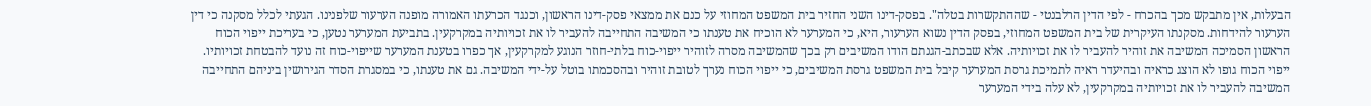הבעלות, אין מתבקש מכך בהכרח - לפי הדין הרלבנטי - שההתקשרות בטלה". בפסק-דינו השני החזיר בית המשפט המחוזי על כנם את ממצאי פסק-דינו הראשון, וכנגד הכרעתו האמורה מופנה הערעור שלפנינו. הגעתי לכלל מסקנה כי דין הערעור להידחות. מסקנתו העיקרית של בית המשפט המחוזי, בפסק הדין נשוא הערעור, היא, כי המערער לא הוכיח את טענתו כי המשיבה התחייבה להעביר לו את זכויותיה במקרקעין. בתביעת המערער נטען, כי בעריכת ייפוי הכוח הראשון הסמיכה המשיבה את זוהיר להעביר לו את זכויותיה. אלא שבכתב-הגנתם הודו המשיבים רק בכך שהמשיבה מסרה לזוהיר ייפוי-כוח בלתי-חוזר הנוגע למקרקעין, אך כפרו בטענת המערער שייפוי-כוח זה נועד להבטחת זכויותיו. ייפוי הכוח גופו לא הוצג כראיה ובהיעדר ראיה לתמיכת גרסת המערער קיבל בית המשפט גרסת המשיבים, כי ייפוי הכוח נערך לטובת זוהיר ובהסכמתו בוטל על-ידי המשיבה. גם את טענתו, כי במסגרת הסדר הגירושין ביניהם התחייבה המשיבה להעביר לו את זכויותיה במקרקעין, לא עלה בידי המערער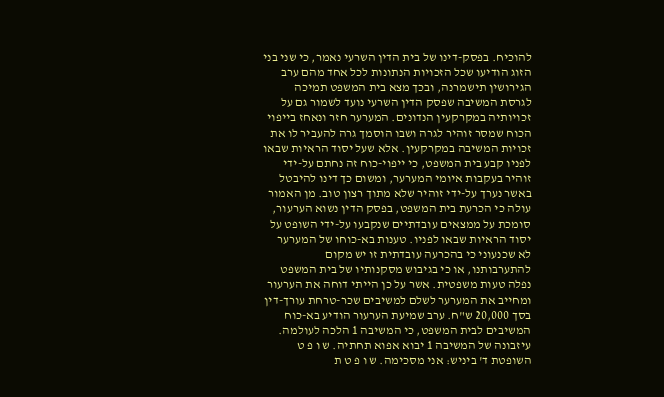להוכיח. בפסק-דינו של בית הדין השרעי נאמר, כי שני בני הזוג הודיעו שכל הזכויות הנתונות לכל אחד מהם ערב הגירושין תישמרנה, ובכך מצא בית המשפט תמיכה לגרסת המשיבה שפסק הדין השרעי נועד לשמור גם על זכויותיה במקרקעין הנדונים. המערער חזר ונאחז בייפוי הכוח שמסר זוהיר לגרה ושבו הוסמך גרה להעביר לו את זכויות המשיבה במקרקעין. אלא שעל יסוד הראיות שבאו לפניו קבע בית המשפט, כי ייפוי-כוח זה נחתם על-ידי זוהיר בעקבות איומי המערער, ומשום כך דינו להיבטל באשר נערך על-ידי זוהיר שלא מתוך רצון טוב. מן האמור עולה כי הכרעת בית המשפט, בפסק הדין נשוא הערעור, סומכת על ממצאים עובדתיים שנקבעו על-ידי השופט על יסוד הראיות שבאו לפניו. טענות בא-כוחו של המערער לא שכנעוני כי בהכרעה עובדתית זו יש מקום להתערבותנו, או כי בגיבוש מסקנותיו של בית המשפט נפלה טעות משפטית. אשר על כן הייתי דוחה את הערעור ומחייב את המערער לשלם למשיבים שכר-טרחת עורך-דין בסך 20,000 ש"ח. ערב שמיעת הערעור הודיע בא-כוח המשיבים לבית המשפט, כי המשיבה 1 הלכה לעולמה. עיזבונה של המשיבה 1 יבוא אפוא תחתיה. ש ו פ ט השופטת ד' ביניש: אני מסכימה. ש ו פ ט ת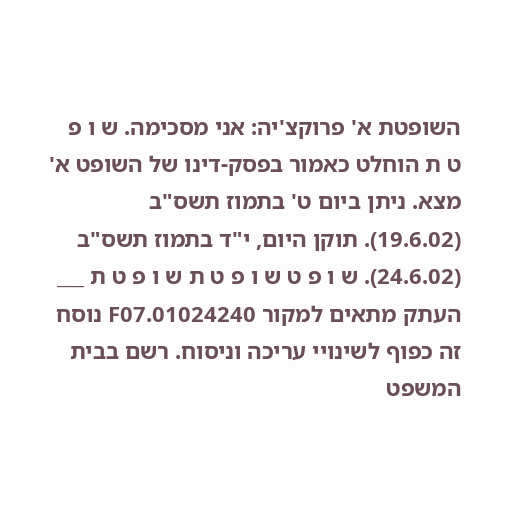השופטת א' פרוקצ'יה: אני מסכימה. ש ו פ ט ת הוחלט כאמור בפסק-דינו של השופט א' מצא. ניתן ביום ט' בתמוז תשס"ב (19.6.02). תוקן היום, י"ד בתמוז תשס"ב (24.6.02). ש ו פ ט ש ו פ ט ת ש ו פ ט ת ___ העתק מתאים למקור 01024240.F07 נוסח זה כפוף לשינויי עריכה וניסוח. רשם בבית המשפט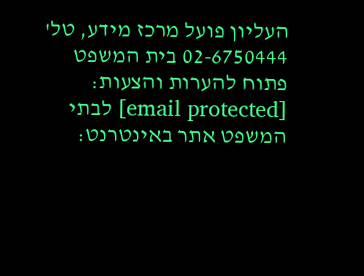העליון פועל מרכז מידע, טל' 02-6750444 בית המשפט פתוח להערות והצעות: [email protected] לבתי המשפט אתר באינטרנט: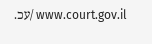www.court.gov.il /עכ.